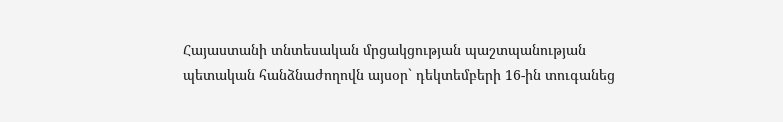Հայաստանի տնտեսական մրցակցության պաշտպանության պետական հանձնաժողովն այսօր` դեկտեմբերի 16-ին տուգանեց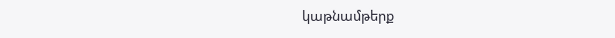կաթնամթերք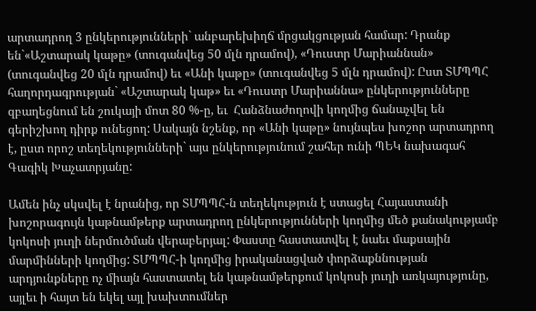արտադրող 3 ընկերությունների` անբարեխիղճ մրցակցության համար: Դրանք են`«Աշտարակ կաթը» (տուգանվեց 50 մլն դրամով), «Դուստր Մարիաննան» (տուգանվեց 20 մլն դրամով) եւ «Անի կաթը» (տուգանվեց 5 մլն դրամով): Ըստ ՏՄՊՊՀ հաղորդագրության` «Աշտարակ կաթ» եւ «Դուստր Մարիաննա» ընկերությունները զբաղեցնում են շուկայի մոտ 80 %-ը, եւ  Հանձնաժողովի կողմից ճանաչվել են գերիշխող դիրք ունեցող: Սակայն նշենք, որ «Անի կաթը» նույնպես խոշոր արտադրող է, ըստ որոշ տեղեկությունների` այս ընկերությունում շահեր ունի ՊԵԿ նախագահ Գագիկ Խաչատրյանը:

Ամեն ինչ սկսվել է նրանից, որ ՏՄՊՊՀ-ն տեղեկություն է ստացել Հայաստանի խոշորագույն կաթնամթերք արտադրող ընկերությունների կողմից մեծ քանակությամբ կոկոսի յուղի ներմուծման վերաբերյալ: Փաստը հաստատվել է նաեւ մաքսային մարմինների կողմից: ՏՄՊՊՀ-ի կողմից իրականացված փորձաքննության արդյունքները ոչ միայն հաստատել են կաթնամթերքում կոկոսի յուղի առկայությունը, այլեւ ի հայտ են եկել այլ խախտումներ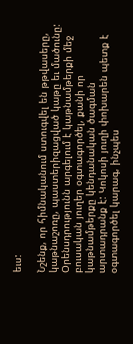եւս:

Նշենք, որ հիմնականում ստուգվել են թթվասերը, կաթնաշոռը, պաստերիզացված կաթը եւ մածունը: Օրենսդրությունն արգելում է կաթնամթերքի մեջ բուսական յուղեր օգտագործել, քանի որ կաթնամթերքը կենդանական ծագման արտադրանք է: Կոկոսի յուղի փոխարեն պետք է օգտագործել կարագ, ինչպես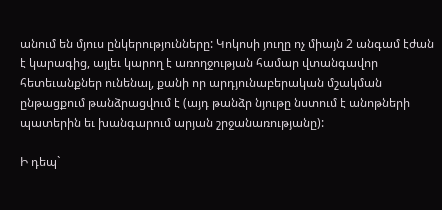անում են մյուս ընկերությունները: Կոկոսի յուղը ոչ միայն 2 անգամ էժան է կարագից, այլեւ կարող է առողջության համար վտանգավոր հետեւանքներ ունենալ, քանի որ արդյունաբերական մշակման ընթացքում թանձրացվում է (այդ թանձր նյութը նստում է անոթների պատերին եւ խանգարում արյան շրջանառությանը):

Ի դեպ`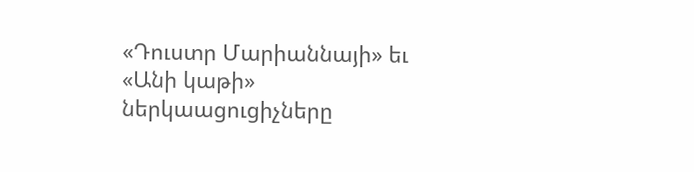«Դուստր Մարիաննայի» եւ «Անի կաթի» ներկաացուցիչները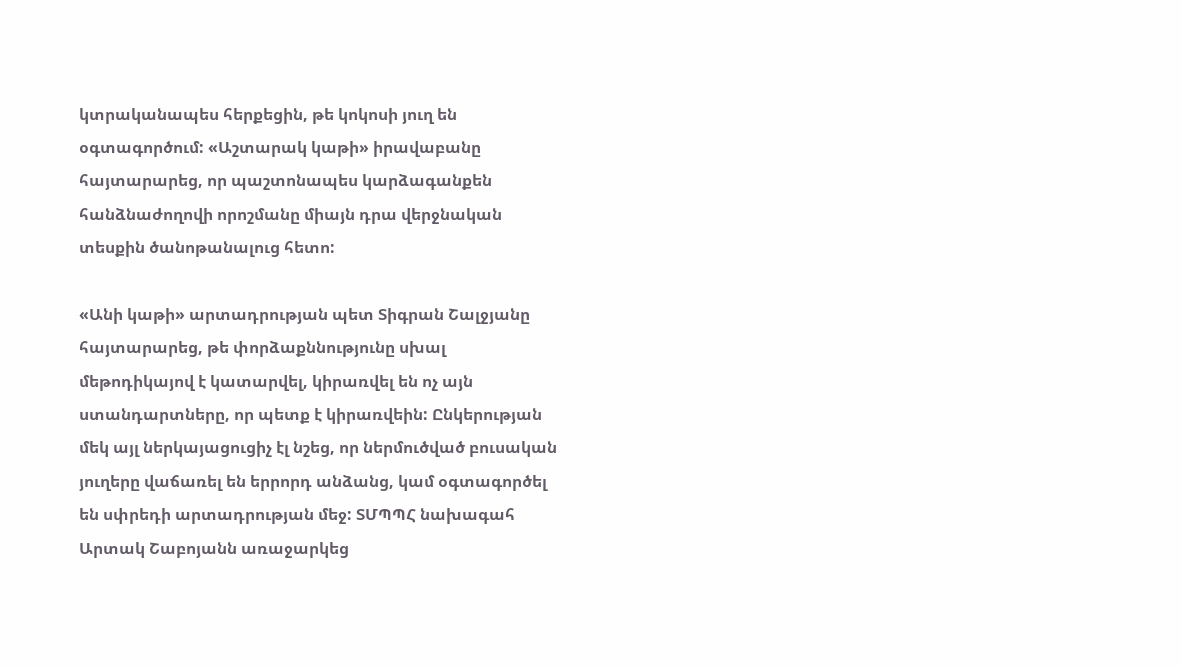կտրականապես հերքեցին, թե կոկոսի յուղ են օգտագործում: «Աշտարակ կաթի» իրավաբանը հայտարարեց, որ պաշտոնապես կարձագանքեն հանձնաժողովի որոշմանը միայն դրա վերջնական տեսքին ծանոթանալուց հետո:

«Անի կաթի» արտադրության պետ Տիգրան Շալջյանը հայտարարեց, թե փորձաքննությունը սխալ մեթոդիկայով է կատարվել, կիրառվել են ոչ այն ստանդարտները, որ պետք է կիրառվեին: Ընկերության մեկ այլ ներկայացուցիչ էլ նշեց, որ ներմուծված բուսական յուղերը վաճառել են երրորդ անձանց, կամ օգտագործել են սփրեդի արտադրության մեջ: ՏՄՊՊՀ նախագահ Արտակ Շաբոյանն առաջարկեց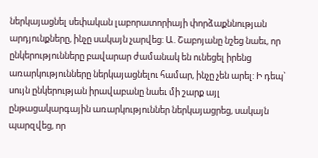ներկայացնել սեփական լաբորատորիայի փորձաքննության արդյունքները, ինչը սակայն չարվեց: Ա. Շաբոյանը նշեց նաեւ, որ ընկերությունները բավարար ժամանակ են ունեցել իրենց առարկությունները ներկայացնելու համար, ինչը չեն արել: Ի դեպ` սույն ընկերության իրավաբանը նաեւ մի շարք այլ ընթացակարգային առարկություններ ներկայացրեց, սակայն պարզվեց, որ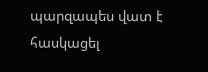պարզապես վատ է հասկացել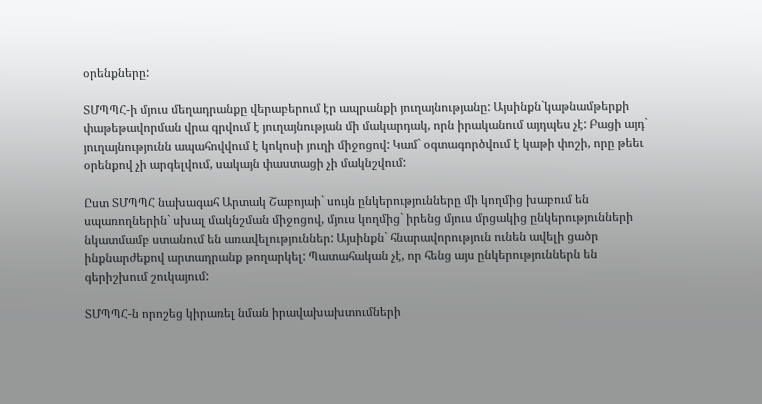օրենքները:

ՏՄՊՊՀ-ի մյուս մեղադրանքը վերաբերում էր ապրանքի յուղայնությանը: Այսինքն`կաթնամթերքի փաթեթավորման վրա գրվում է յուղայնության մի մակարդակ, որն իրականում այդպես չէ: Բացի այդ` յուղայնությունն ապահովվում է կոկոսի յուղի միջոցով: Կամ` օգտագործվում է կաթի փոշի, որը թեեւ օրենքով չի արգելվում, սակայն փաստացի չի մակնշվում:

Ըստ ՏՄՊՊՀ նախագահ Արտակ Շաբոյաի` սույն ընկերությունները մի կողմից խաբում են սպառողներին` սխալ մակնշման միջոցով, մյուս կողմից` իրենց մյուս մրցակից ընկերությունների նկատմամբ ստանում են առավելություններ: Այսինքն` հնարավորություն ունեն ավելի ցածր ինքնարժեքով արտադրանք թողարկել: Պատահական չէ, որ հենց այս ընկերություններն են գերիշխում շուկայում:

ՏՄՊՊՀ-ն որոշեց կիրառել նման իրավախախտումների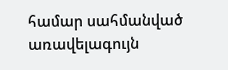համար սահմանված առավելագույն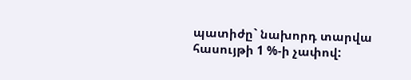պատիժը` նախորդ տարվա հասույթի 1 %-ի չափով: